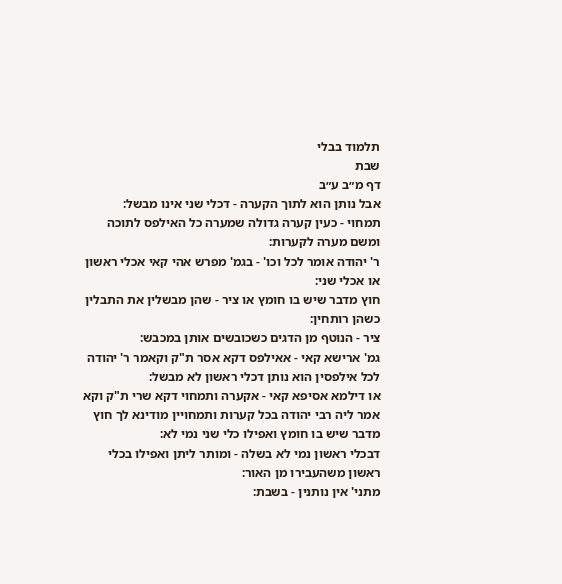תלמוד בבלי
שבת
דף מ״ב ע״ב
אבל נותן הוא לתוך הקערה - דכלי שני אינו מבשל:
תמחוי - כעין קערה גדולה שמערה כל האילפס לתוכה ומשם מערה לקערות:
ר' יהודה אומר לכל וכו' - בגמ' מפרש אהי קאי אכלי ראשון או אכלי שני:
חוץ מדבר שיש בו חומץ או ציר - שהן מבשלין את התבלין כשהן רותחין:
ציר - הנוטף מן הדגים כשכובשים אותן במכבש:
גמ' ארישא קאי - אאילפס דקא אסר ת"ק וקאמר ר' יהודה לכל אילפסין הוא נותן דכלי ראשון לא מבשל:
או דילמא אסיפא קאי - אקערה ותמחוי דקא שרי ת"ק וקא אמר ליה רבי יהודה בכל קערות ותמחויין מודינא לך חוץ מדבר שיש בו חומץ ואפילו כלי שני נמי לא:
דבכלי ראשון נמי לא בשלה - ומותר ליתן ואפילו בכלי ראשון משהעבירו מן האור:
מתני' אין נותנין - בשבת: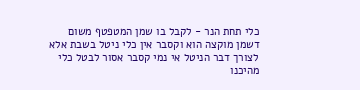כלי תחת הנר - לקבל בו שמן המטפטף משום דשמן מוקצה הוא וקסבר אין כלי ניטל בשבת אלא לצורך דבר הניטל אי נמי קסבר אסור לבטל כלי מהיכנו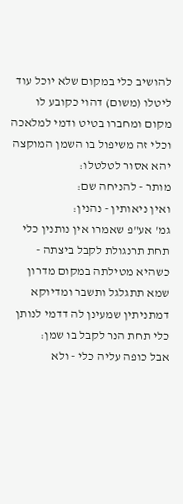להושיב כלי במקום שלא יוכל עוד ליטלו (משום) דהוי כקובע לו מקום ומחברו בטיט ודמי למלאכה וכלי זה משיפול בו השמן המוקצה יהא אסור לטלטלו:
מותר - להניחה שם:
ואין ניאותין - נהנין:
גמ' אע"פ שאמרו אין נותנין כלי תחת תרנגולת לקבל ביצתה - כשהיא מטילתה במקום מדרון שמא תתגלגל ותשבר ומדיוקא דמתניתין שמעינן לה דדמי לנותן כלי תחת הנר לקבל בו שמן:
אבל כופה עליה כלי - ולא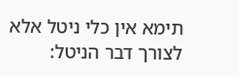תימא אין כלי ניטל אלא לצורך דבר הניטל: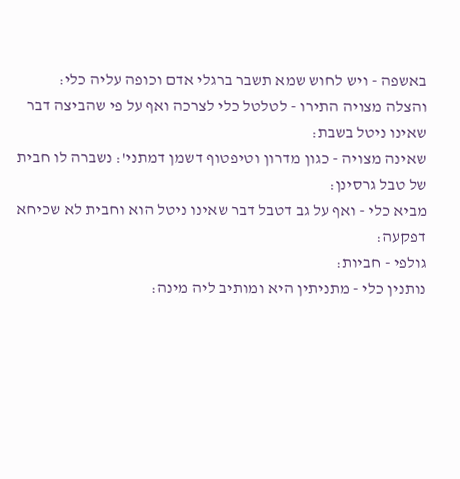באשפה - ויש לחוש שמא תשבר ברגלי אדם וכופה עליה כלי:
והצלה מצויה התירו - לטלטל כלי לצרכה ואף על פי שהביצה דבר שאינו ניטל בשבת:
שאינה מצויה - כגון מדרון וטיפטוף דשמן דמתני': נשברה לו חבית של טבל גרסינן:
מביא כלי - ואף על גב דטבל דבר שאינו ניטל הוא וחבית לא שכיחא דפקעה:
גולפי - חביות:
נותנין כלי - מתניתין היא ומותיב ליה מינה: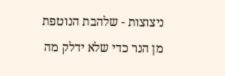ניצוצות - שלהבת הנוטפת מן הנר כדי שלא ידלק מה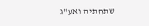שתחתיה ואע"ג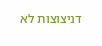דניצוצות לא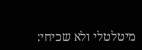מיטלטלי ולא שכיחי: